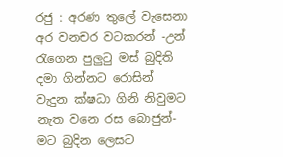රජු : අරණ තුලේ වැසෙනා අර වනචර වටකරන් -උන් රැගෙන පුලුටු මස් බුදිති දමා ගින්නට රොසින් වැදුන ක්ෂධා ගිනි නිවුමට නැත වනෙ රස බොජුන්-මට බුදින ලෙසට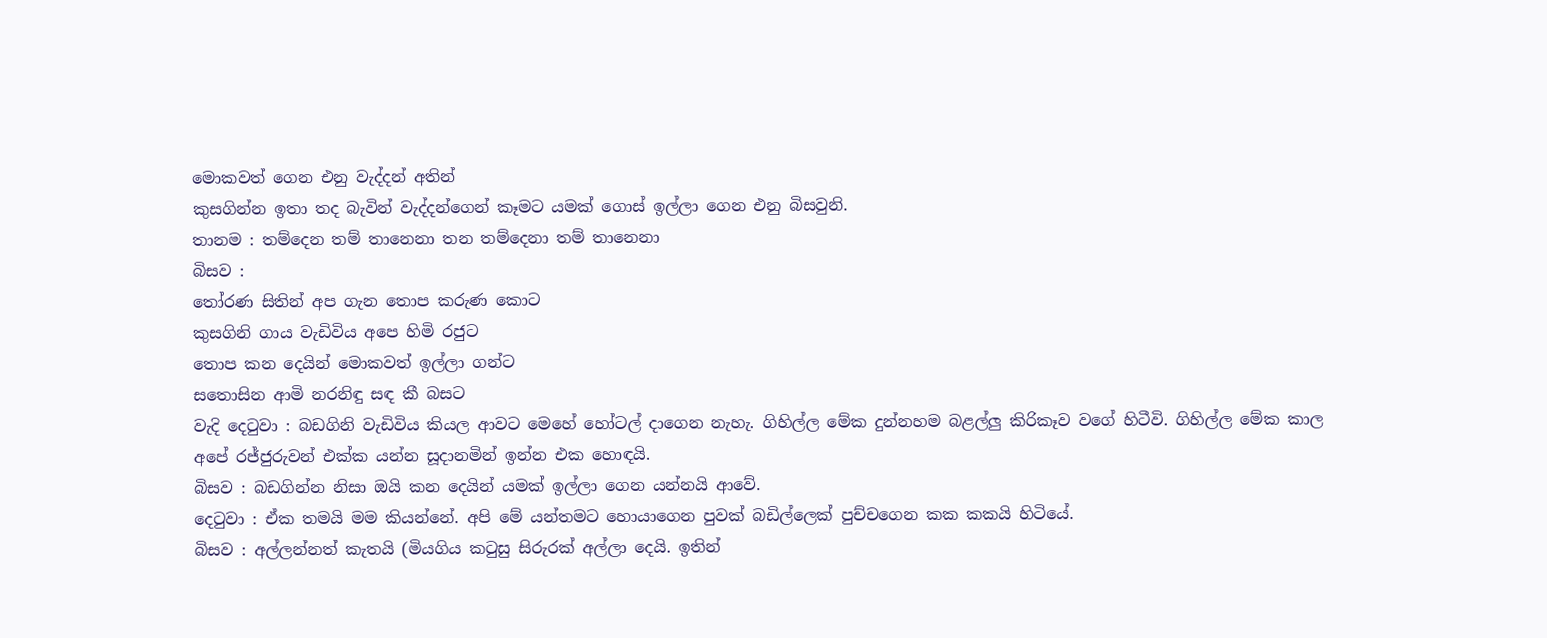මොකවත් ගෙන එනු වැද්දන් අතින්
කුසගින්න ඉතා තද බැවින් වැද්දන්ගෙන් කෑමට යමක් ගොස් ඉල්ලා ගෙන එනු බිසවුනි.
තානම : තම්දෙන තම් තානෙනා තන තම්දෙනා තම් තානෙනා
බිසව :
තෝරණ සිතින් අප ගැන තොප කරුණ කොට
කුසගිනි ගාය වැඩිවිය අපෙ හිමි රජුට
තොප කන දෙයින් මොකවත් ඉල්ලා ගන්ට
සතොසින ආමි නරනිඳු සඳ කී බසට
වැදි දෙටුවා : බඩගිනි වැඩිවිය කියල ආවට මෙහේ හෝටල් දාගෙන නැහැ. ගිහිල්ල මේක දුන්නහම බළල්ලු කිරිකෑව වගේ හිටීවි. ගිහිල්ල මේක කාල අපේ රජ්ජුරුවන් එක්ක යන්න සූදානමින් ඉන්න එක හොඳයි.
බිසව : බඩගින්න නිසා ඔයි කන දෙයින් යමක් ඉල්ලා ගෙන යන්නයි ආවේ.
දෙටුවා : ඒක තමයි මම කියන්නේ. අපි මේ යන්තමට හොයාගෙන පුවක් බඩිල්ලෙක් පුච්චගෙන කක කකයි හිටියේ.
බිසව : අල්ලන්නත් කැතයි (මියගිය කටුසු සිරුරක් අල්ලා දෙයි. ඉතින්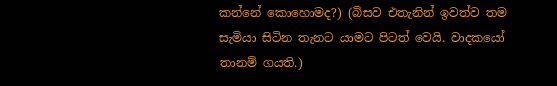කන්නේ කොහොමද?) (බිසව එතැනින් ඉවත්ව තම සැමියා සිටින තැනට යාමට පිටත් වෙයි. වාදකයෝ තානම් ගයති.)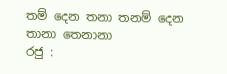තම් දෙන තනා තනම් දෙන තානා තෙනානා
රජු :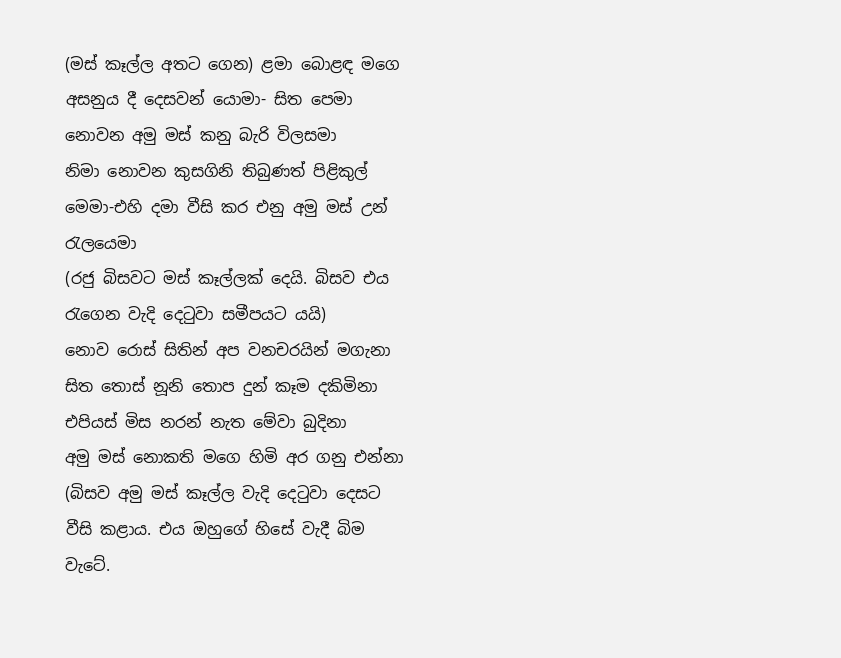(මස් කෑල්ල අතට ගෙන) ළමා බොළඳ මගෙ අසනුය දී දෙසවන් යොමා- සිත පෙමා නොවන අමු මස් කනු බැරි විලසමා
නිමා නොවන කුසගිනි තිබුණත් පිළිකුල් මෙමා-එහි දමා වීසි කර එනු අමු මස් උන් රැලයෙමා
(රජු බිසවට මස් කෑල්ලක් දෙයි. බිසව එය රැගෙන වැදි දෙටුවා සමීපයට යයි)
නොව රොස් සිතින් අප වනචරයින් මගැනා
සිත තොස් නූනි තොප දුන් කෑම දකිමිනා
එපියස් මිස නරන් නැත මේවා බුදිනා
අමු මස් නොකති මගෙ හිමි අර ගනු එන්නා
(බිසව අමු මස් කෑල්ල වැදි දෙටුවා දෙසට වීසි කළාය. එය ඔහුගේ හිසේ වැදී බිම වැටේ.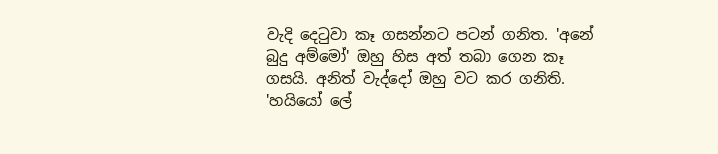වැදි දෙටුවා කෑ ගසන්නට පටන් ගනිත. 'අනේ බුදු අම්මෝ' ඔහු හිස අත් තබා ගෙන කෑ ගසයි. අනිත් වැද්දෝ ඔහු වට කර ගනිති. 'හයියෝ ලේ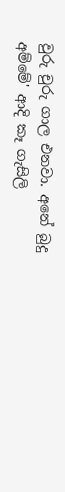වුරු චුරු ගාල එනවා. අනේ බුදු අම්මේ' ආදි කෑ ගැසිලි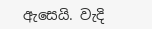ඇසෙයි. වැදි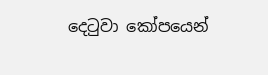දෙටුවා කෝපයෙන්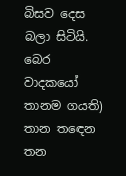බිසව දෙස බලා සිටියි. බෙර වාදකයෝ තානම ගයති)
තාන තඳෙන තන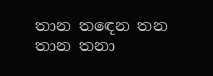තාන තඳෙන තන තාන තනා